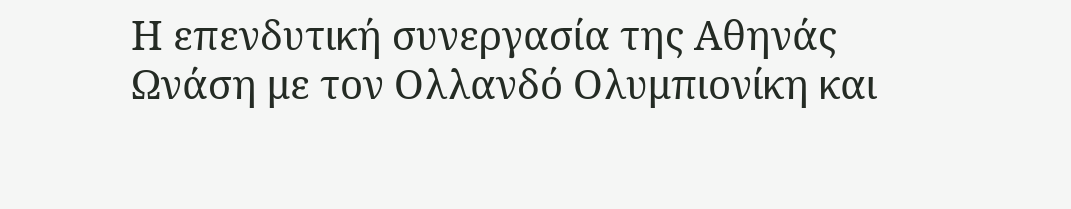Η επενδυτική συνεργασία της Αθηνάς Ωνάση με τον Ολλανδό Ολυμπιονίκη και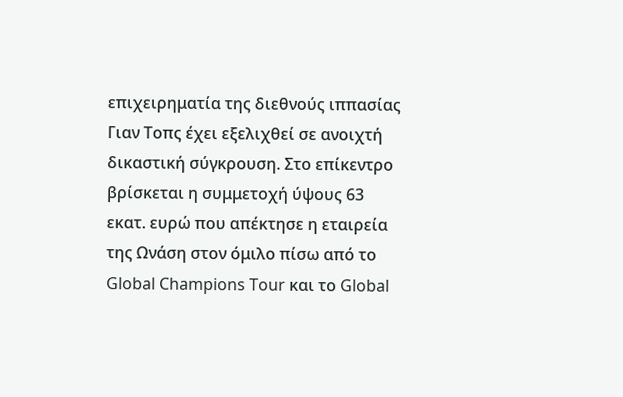επιχειρηματία της διεθνούς ιππασίας Γιαν Τοπς έχει εξελιχθεί σε ανοιχτή δικαστική σύγκρουση. Στο επίκεντρο βρίσκεται η συμμετοχή ύψους 63 εκατ. ευρώ που απέκτησε η εταιρεία της Ωνάση στον όμιλο πίσω από το Global Champions Tour και το Global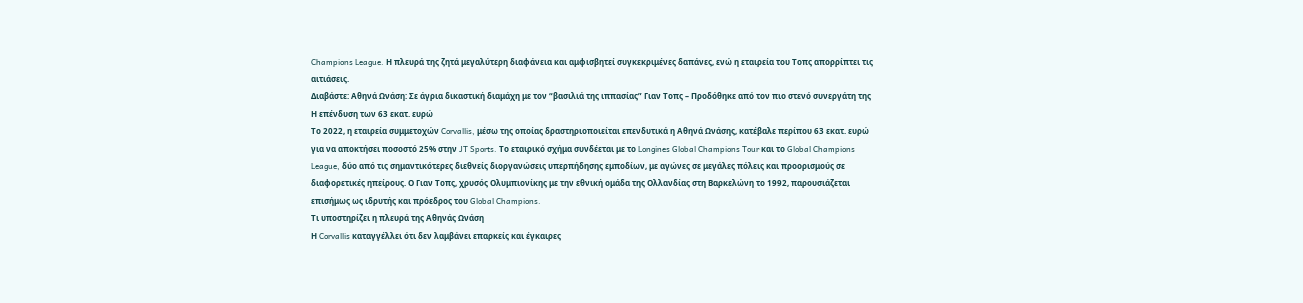Champions League. Η πλευρά της ζητά μεγαλύτερη διαφάνεια και αμφισβητεί συγκεκριμένες δαπάνες, ενώ η εταιρεία του Τοπς απορρίπτει τις αιτιάσεις.
Διαβάστε: Αθηνά Ωνάση: Σε άγρια δικαστική διαμάχη με τον “βασιλιά της ιππασίας” Γιαν Τοπς – Προδόθηκε από τον πιο στενό συνεργάτη της
Η επένδυση των 63 εκατ. ευρώ
Το 2022, η εταιρεία συμμετοχών Corvallis, μέσω της οποίας δραστηριοποιείται επενδυτικά η Αθηνά Ωνάσης, κατέβαλε περίπου 63 εκατ. ευρώ για να αποκτήσει ποσοστό 25% στην JT Sports. Το εταιρικό σχήμα συνδέεται με το Longines Global Champions Tour και το Global Champions League, δύο από τις σημαντικότερες διεθνείς διοργανώσεις υπερπήδησης εμποδίων, με αγώνες σε μεγάλες πόλεις και προορισμούς σε διαφορετικές ηπείρους. Ο Γιαν Τοπς, χρυσός Ολυμπιονίκης με την εθνική ομάδα της Ολλανδίας στη Βαρκελώνη το 1992, παρουσιάζεται επισήμως ως ιδρυτής και πρόεδρος του Global Champions.
Τι υποστηρίζει η πλευρά της Αθηνάς Ωνάση
Η Corvallis καταγγέλλει ότι δεν λαμβάνει επαρκείς και έγκαιρες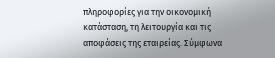πληροφορίες για την οικονομική κατάσταση, τη λειτουργία και τις αποφάσεις της εταιρείας. Σύμφωνα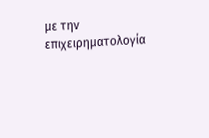με την επιχειρηματολογία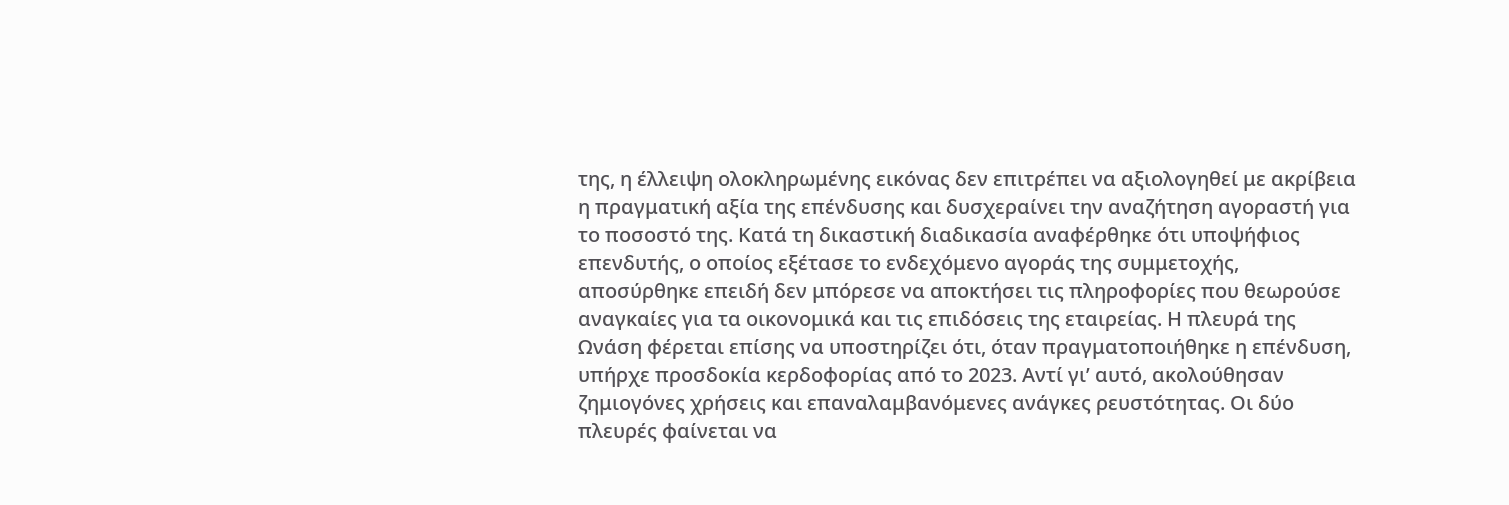της, η έλλειψη ολοκληρωμένης εικόνας δεν επιτρέπει να αξιολογηθεί με ακρίβεια η πραγματική αξία της επένδυσης και δυσχεραίνει την αναζήτηση αγοραστή για το ποσοστό της. Κατά τη δικαστική διαδικασία αναφέρθηκε ότι υποψήφιος επενδυτής, ο οποίος εξέτασε το ενδεχόμενο αγοράς της συμμετοχής, αποσύρθηκε επειδή δεν μπόρεσε να αποκτήσει τις πληροφορίες που θεωρούσε αναγκαίες για τα οικονομικά και τις επιδόσεις της εταιρείας. Η πλευρά της Ωνάση φέρεται επίσης να υποστηρίζει ότι, όταν πραγματοποιήθηκε η επένδυση, υπήρχε προσδοκία κερδοφορίας από το 2023. Αντί γι’ αυτό, ακολούθησαν ζημιογόνες χρήσεις και επαναλαμβανόμενες ανάγκες ρευστότητας. Οι δύο πλευρές φαίνεται να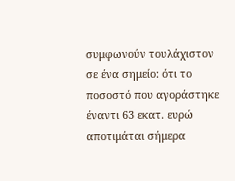συμφωνούν τουλάχιστον σε ένα σημείο: ότι το ποσοστό που αγοράστηκε έναντι 63 εκατ. ευρώ αποτιμάται σήμερα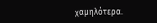χαμηλότερα.